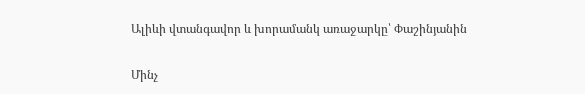Ալիևի վտանգավոր և խորամանկ առաջարկը՝ Փաշինյանին

Մինչ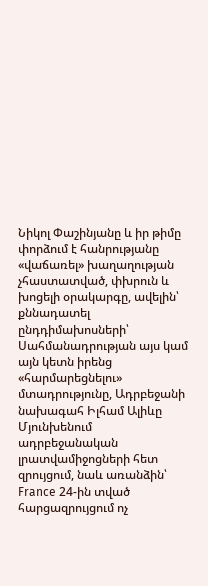Նիկոլ Փաշինյանը և իր թիմը փորձում է հանրությանը «վաճառել» խաղաղության չհաստատված, փխրուն և խոցելի օրակարգը, ավելին՝ քննադատել ընդդիմախոսների՝ Սահմանադրության այս կամ այն կետն իրենց «հարմարեցնելու» մտադրությունը, Ադրբեջանի նախագահ Իլհամ Ալիևը Մյունխենում ադրբեջանական լրատվամիջոցների հետ զրույցում, նաև առանձին՝ France 24-ին տված հարցազրույցում ոչ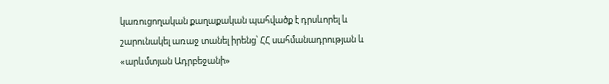կառուցողական քաղաքական պահվածք է դրսևորել և շարունակել առաջ տանել իրենց՝ ՀՀ սահմանադրության և «արևմտյան Ադրբեջանի»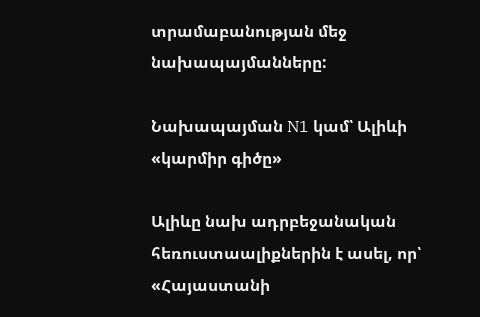տրամաբանության մեջ նախապայմանները:

Նախապայման N1 կամ՝ Ալիևի «կարմիր գիծը»

Ալիևը նախ ադրբեջանական հեռուստաալիքներին է ասել, որ՝ «Հայաստանի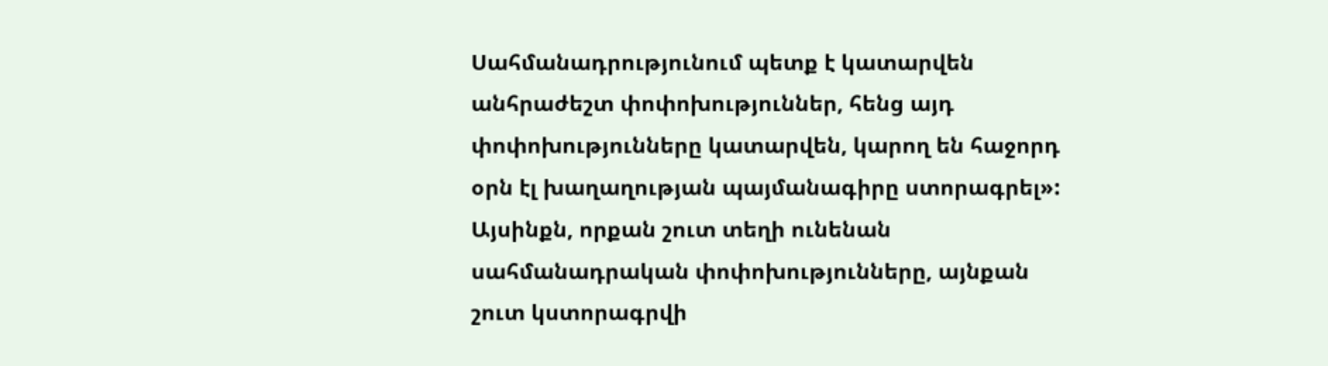Սահմանադրությունում պետք է կատարվեն անհրաժեշտ փոփոխություններ, հենց այդ փոփոխությունները կատարվեն, կարող են հաջորդ օրն էլ խաղաղության պայմանագիրը ստորագրել»: Այսինքն, որքան շուտ տեղի ունենան սահմանադրական փոփոխությունները, այնքան շուտ կստորագրվի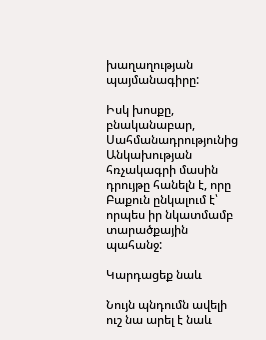խաղաղության պայմանագիրը:

Իսկ խոսքը, բնականաբար, Սահմանադրությունից Անկախության հռչակագրի մասին դրույթը հանելն է, որը Բաքուն ընկալում է՝ որպես իր նկատմամբ տարածքային պահանջ:

Կարդացեք նաև

Նույն պնդումն ավելի ուշ նա արել է նաև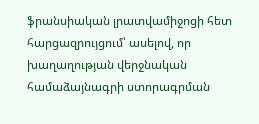ֆրանսիական լրատվամիջոցի հետ հարցազրույցում՝ ասելով, որ խաղաղության վերջնական համաձայնագրի ստորագրման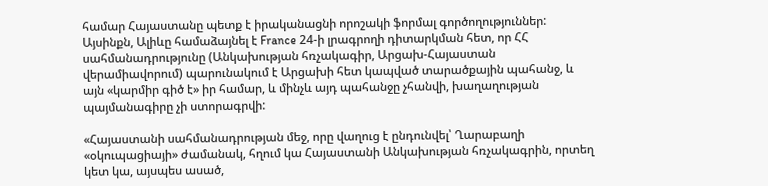համար Հայաստանը պետք է իրականացնի որոշակի ֆորմալ գործողություններ: Այսինքն, Ալիևը համաձայնել է France 24-ի լրագրողի դիտարկման հետ, որ ՀՀ սահմանադրությունը (Անկախության հռչակագիր, Արցախ-Հայաստան վերամիավորում) պարունակում է Արցախի հետ կապված տարածքային պահանջ, և այն «կարմիր գիծ է» իր համար, և մինչև այդ պահանջը չհանվի, խաղաղության պայմանագիրը չի ստորագրվի:

«Հայաստանի սահմանադրության մեջ, որը վաղուց է ընդունվել՝ Ղարաբաղի «օկուպացիայի» ժամանակ, հղում կա Հայաստանի Անկախության հռչակագրին, որտեղ կետ կա, այսպես ասած,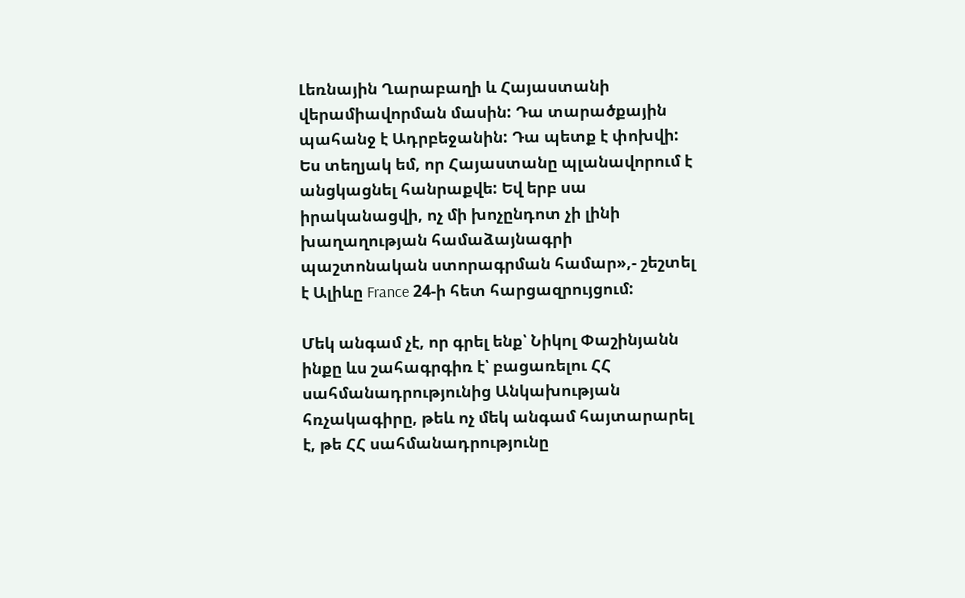Լեռնային Ղարաբաղի և Հայաստանի վերամիավորման մասին: Դա տարածքային պահանջ է Ադրբեջանին: Դա պետք է փոխվի: Ես տեղյակ եմ, որ Հայաստանը պլանավորում է անցկացնել հանրաքվե: Եվ երբ սա իրականացվի, ոչ մի խոչընդոտ չի լինի խաղաղության համաձայնագրի պաշտոնական ստորագրման համար»,- շեշտել է Ալիևը France 24-ի հետ հարցազրույցում:

Մեկ անգամ չէ, որ գրել ենք՝ Նիկոլ Փաշինյանն ինքը ևս շահագրգիռ է՝ բացառելու ՀՀ սահմանադրությունից Անկախության հռչակագիրը, թեև ոչ մեկ անգամ հայտարարել է, թե ՀՀ սահմանադրությունը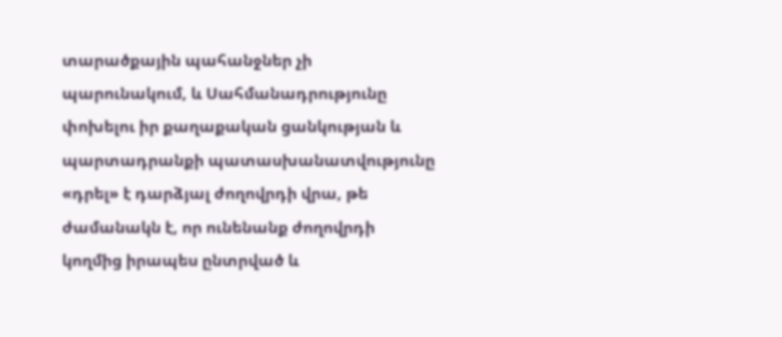տարածքային պահանջներ չի պարունակում, և Սահմանադրությունը փոխելու իր քաղաքական ցանկության և պարտադրանքի պատասխանատվությունը «դրել» է դարձյալ ժողովրդի վրա, թե ժամանակն է, որ ունենանք ժողովրդի կողմից իրապես ընտրված և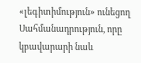«լեգիտիմություն» ունեցող Սահմանադրություն, որը կբավարարի նաև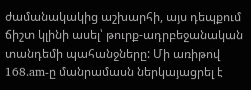ժամանակակից աշխարհի, այս դեպքում ճիշտ կլինի ասել՝ թուրք-ադրբեջանական տանդեմի պահանջները: Մի առիթով 168.am-ը մանրամասն ներկայացրել է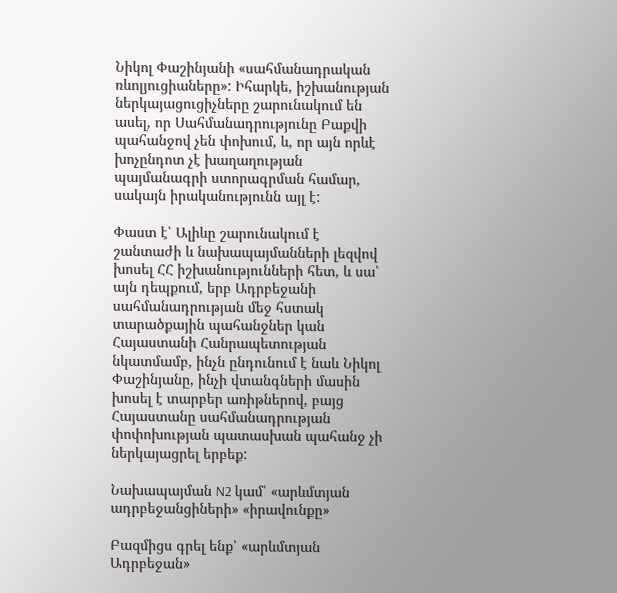Նիկոլ Փաշինյանի «սահմանադրական ռևոլյուցիաները»: Իհարկե, իշխանության ներկայացուցիչները շարունակում են ասել, որ Սահմանադրությունը Բաքվի պահանջով չեն փոխում, և, որ այն որևէ խոչընդոտ չէ խաղաղության պայմանագրի ստորագրման համար, սակայն իրականությունն այլ է:

Փաստ է՝ Ալիևը շարունակում է շանտաժի և նախապայմանների լեզվով խոսել ՀՀ իշխանությունների հետ, և սա՝ այն դեպքում, երբ Ադրբեջանի սահմանադրության մեջ հստակ տարածքային պահանջներ կան Հայաստանի Հանրապետության նկատմամբ, ինչն ընդունում է նաև Նիկոլ Փաշինյանը, ինչի վտանգների մասին խոսել է տարբեր առիթներով, բայց Հայաստանը սահմանադրության փոփոխության պատասխան պահանջ չի ներկայացրել երբեք:

Նախապայման N2 կամ՝ «արևմտյան ադրբեջանցիների» «իրավունքը»

Բազմիցս գրել ենք՝ «արևմտյան Ադրբեջան»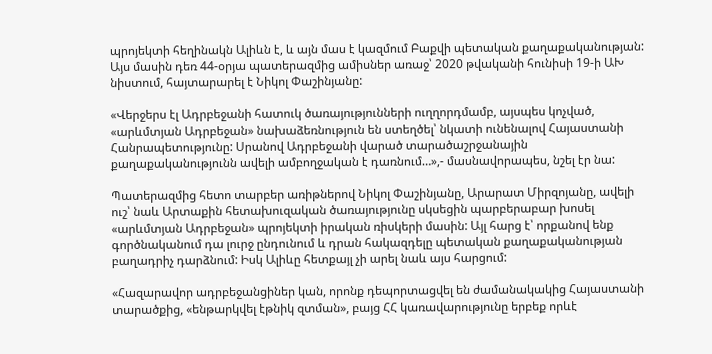պրոյեկտի հեղինակն Ալիևն է, և այն մաս է կազմում Բաքվի պետական քաղաքականության: Այս մասին դեռ 44-օրյա պատերազմից ամիսներ առաջ՝ 2020 թվականի հունիսի 19-ի ԱԽ նիստում, հայտարարել է Նիկոլ Փաշինյանը:

«Վերջերս էլ Ադրբեջանի հատուկ ծառայությունների ուղղորդմամբ, այսպես կոչված, «արևմտյան Ադրբեջան» նախաձեռնություն են ստեղծել՝ նկատի ունենալով Հայաստանի Հանրապետությունը: Սրանով Ադրբեջանի վարած տարածաշրջանային քաղաքականությունն ավելի ամբողջական է դառնում…»,- մասնավորապես, նշել էր նա:

Պատերազմից հետո տարբեր առիթներով Նիկոլ Փաշինյանը, Արարատ Միրզոյանը, ավելի ուշ՝ նաև Արտաքին հետախուզական ծառայությունը սկսեցին պարբերաբար խոսել «արևմտյան Ադրբեջան» պրոյեկտի իրական ռիսկերի մասին: Այլ հարց է՝ որքանով ենք գործնականում դա լուրջ ընդունում և դրան հակազդելը պետական քաղաքականության բաղադրիչ դարձնում: Իսկ Ալիևը հետքայլ չի արել նաև այս հարցում:

«Հազարավոր ադրբեջանցիներ կան, որոնք դեպորտացվել են ժամանակակից Հայաստանի տարածքից, «ենթարկվել էթնիկ զտման», բայց ՀՀ կառավարությունը երբեք որևէ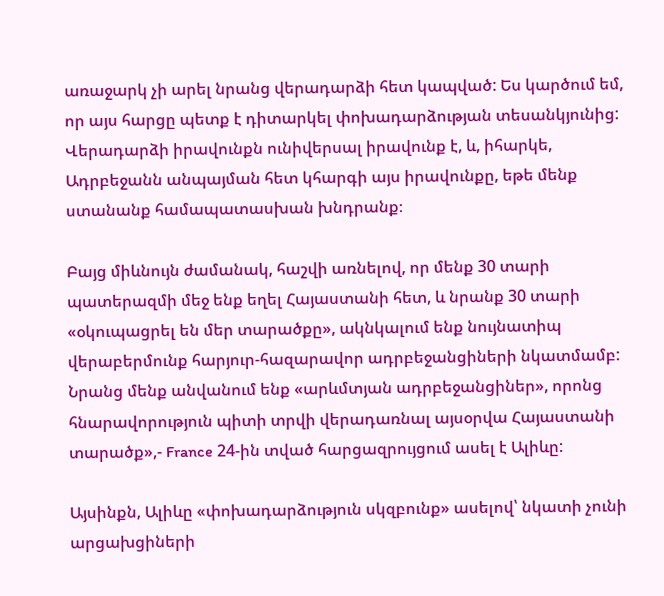առաջարկ չի արել նրանց վերադարձի հետ կապված: Ես կարծում եմ, որ այս հարցը պետք է դիտարկել փոխադարձության տեսանկյունից: Վերադարձի իրավունքն ունիվերսալ իրավունք է, և, իհարկե, Ադրբեջանն անպայման հետ կհարգի այս իրավունքը, եթե մենք ստանանք համապատասխան խնդրանք։

Բայց միևնույն ժամանակ, հաշվի առնելով, որ մենք 30 տարի պատերազմի մեջ ենք եղել Հայաստանի հետ, և նրանք 30 տարի «օկուպացրել են մեր տարածքը», ակնկալում ենք նույնատիպ վերաբերմունք հարյուր-հազարավոր ադրբեջանցիների նկատմամբ: Նրանց մենք անվանում ենք «արևմտյան ադրբեջանցիներ», որոնց հնարավորություն պիտի տրվի վերադառնալ այսօրվա Հայաստանի տարածք»,- France 24-ին տված հարցազրույցում ասել է Ալիևը:

Այսինքն, Ալիևը «փոխադարձություն սկզբունք» ասելով՝ նկատի չունի արցախցիների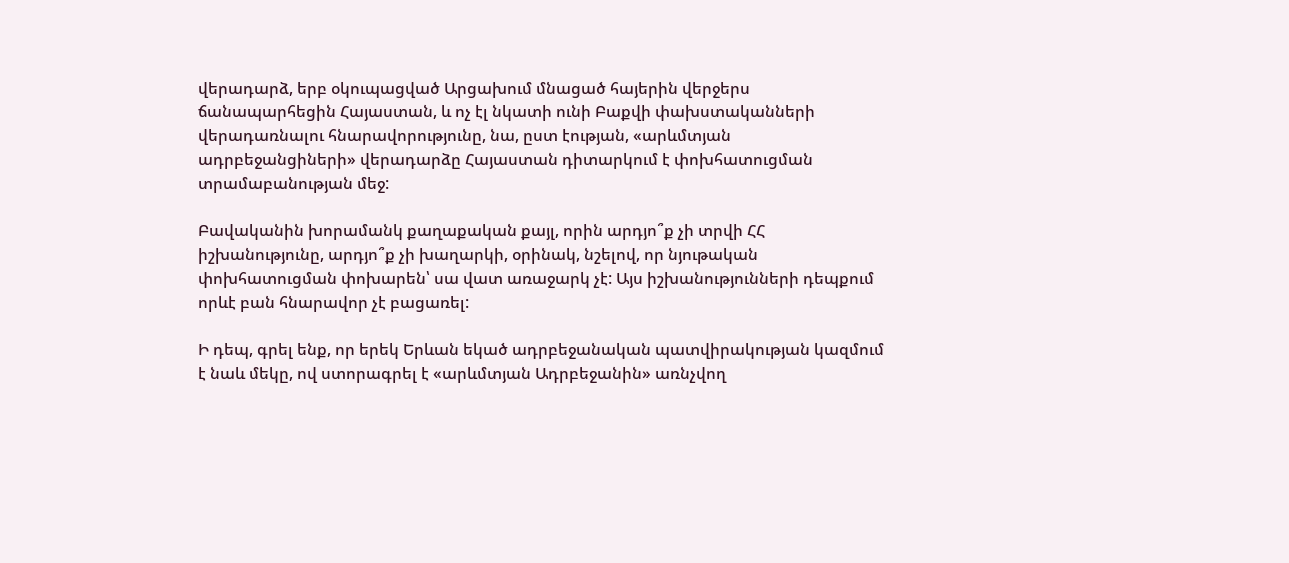վերադարձ, երբ օկուպացված Արցախում մնացած հայերին վերջերս ճանապարհեցին Հայաստան, և ոչ էլ նկատի ունի Բաքվի փախստականների վերադառնալու հնարավորությունը, նա, ըստ էության, «արևմտյան ադրբեջանցիների» վերադարձը Հայաստան դիտարկում է փոխհատուցման տրամաբանության մեջ:

Բավականին խորամանկ քաղաքական քայլ, որին արդյո՞ք չի տրվի ՀՀ իշխանությունը, արդյո՞ք չի խաղարկի, օրինակ, նշելով, որ նյութական փոխհատուցման փոխարեն՝ սա վատ առաջարկ չէ: Այս իշխանությունների դեպքում որևէ բան հնարավոր չէ բացառել:

Ի դեպ, գրել ենք, որ երեկ Երևան եկած ադրբեջանական պատվիրակության կազմում է նաև մեկը, ով ստորագրել է «արևմտյան Ադրբեջանին» առնչվող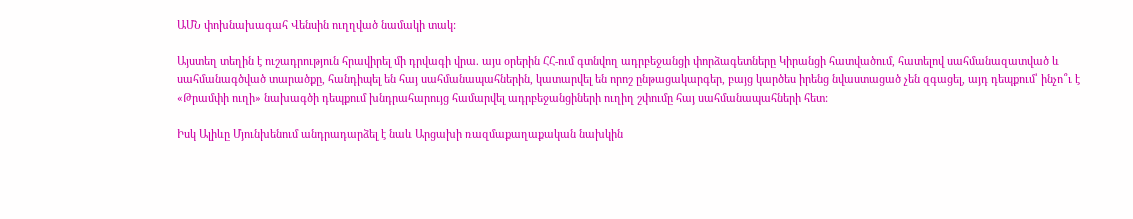ԱՄՆ փոխնախագահ Վենսին ուղղված նամակի տակ:

Այստեղ տեղին է ուշադրություն հրավիրել մի դրվագի վրա. այս օրերին ՀՀ-ում գտնվող ադրբեջանցի փորձագետները Կիրանցի հատվածում, հատելով սահմանազատված և սահմանագծված տարածքը, հանդիպել են հայ սահմանապահներին, կատարվել են որոշ ընթացակարգեր, բայց կարծես իրենց նվաստացած չեն զգացել, այդ դեպքում՝ ինչո՞ւ է «Թրամփի ուղի» նախագծի դեպքում խնդրահարույց համարվել ադրբեջանցիների ուղիղ շփումը հայ սահմանապահների հետ:

Իսկ Ալիևը Մյունխենում անդրադարձել է նաև Արցախի ռազմաքաղաքական նախկին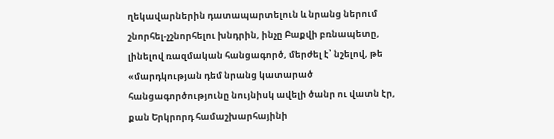ղեկավարներին դատապարտելուն և նրանց ներում շնորհել-չշնորհելու խնդրին, ինչը Բաքվի բռնապետը, լինելով ռազմական հանցագործ, մերժել է՝ նշելով, թե «մարդկության դեմ նրանց կատարած հանցագործությունը նույնիսկ ավելի ծանր ու վատն էր, քան Երկրորդ համաշխարհայինի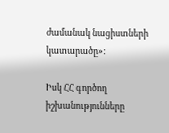ժամանակ նացիստների կատարածը»:

Իսկ ՀՀ գործող իշխանությունները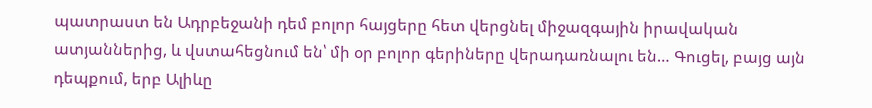պատրաստ են Ադրբեջանի դեմ բոլոր հայցերը հետ վերցնել միջազգային իրավական ատյաններից, և վստահեցնում են՝ մի օր բոլոր գերիները վերադառնալու են… Գուցել, բայց այն դեպքում, երբ Ալիևը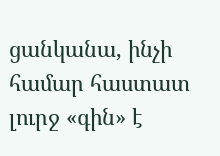ցանկանա, ինչի համար հաստատ լուրջ «գին» է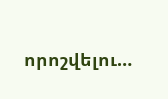որոշվելու…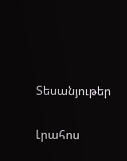Տեսանյութեր

Լրահոս